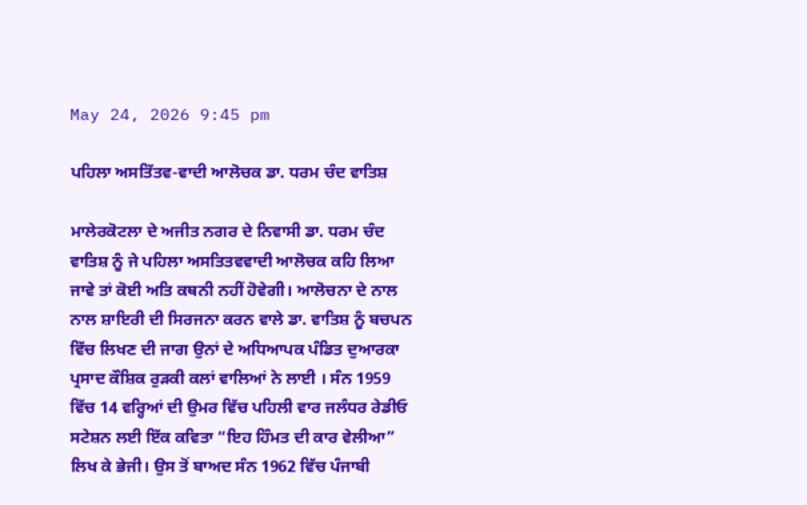May 24, 2026 9:45 pm

ਪਹਿਲਾ ਅਸਤਿੱਤਵ-ਵਾਦੀ ਆਲੋਚਕ ਡਾ. ਧਰਮ ਚੰਦ ਵਾਤਿਸ਼

ਮਾਲੇਰਕੋਟਲਾ ਦੇ ਅਜੀਤ ਨਗਰ ਦੇ ਨਿਵਾਸੀ ਡਾ. ਧਰਮ ਚੰਦ ਵਾਤਿਸ਼ ਨੂੰ ਜੇ ਪਹਿਲਾ ਅਸਤਿਤਵਵਾਦੀ ਆਲੋਚਕ ਕਹਿ ਲਿਆ ਜਾਵੇ ਤਾਂ ਕੋਈ ਅਤਿ ਕਥਨੀ ਨਹੀਂ ਹੋਵੇਗੀ। ਆਲੋਚਨਾ ਦੇ ਨਾਲ ਨਾਲ ਸ਼ਾਇਰੀ ਦੀ ਸਿਰਜਨਾ ਕਰਨ ਵਾਲੇ ਡਾ. ਵਾਤਿਸ਼ ਨੂੰ ਬਚਪਨ ਵਿੱਚ ਲਿਖਣ ਦੀ ਜਾਗ ਉਨਾਂ ਦੇ ਅਧਿਆਪਕ ਪੰਡਿਤ ਦੁਆਰਕਾ ਪ੍ਰਸਾਦ ਕੌਸ਼ਿਕ ਰੁੜਕੀ ਕਲਾਂ ਵਾਲਿਆਂ ਨੇ ਲਾਈ । ਸੰਨ 1959 ਵਿੱਚ 14 ਵਰ੍ਹਿਆਂ ਦੀ ਉਮਰ ਵਿੱਚ ਪਹਿਲੀ ਵਾਰ ਜਲੰਧਰ ਰੇਡੀਓ ਸਟੇਸ਼ਨ ਲਈ ਇੱਕ ਕਵਿਤਾ “ਇਹ ਹਿੰਮਤ ਦੀ ਕਾਰ ਵੇਲੀਆ” ਲਿਖ ਕੇ ਭੇਜੀ। ਉਸ ਤੋਂ ਬਾਅਦ ਸੰਨ 1962 ਵਿੱਚ ਪੰਜਾਬੀ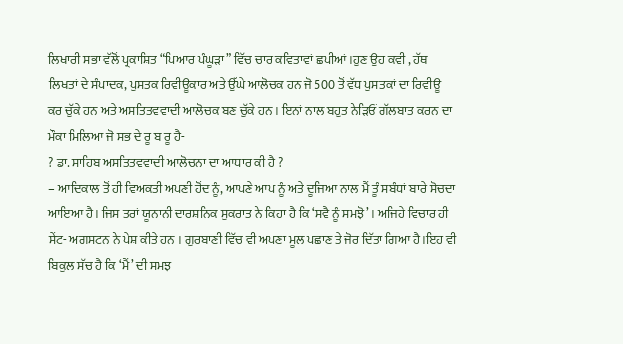ਲਿਖਾਰੀ ਸਭਾ ਵੱਲੋਂ ਪ੍ਰਕਾਸ਼ਿਤ “ਪਿਆਰ ਪੰਘੂੜਾ” ਵਿੱਚ ਚਾਰ ਕਵਿਤਾਵਾਂ ਛਪੀਆਂ।ਹੁਣ ਉਹ ਕਵੀ , ਹੱਥ ਲਿਖਤਾਂ ਦੇ ਸੰਪਾਦਕ, ਪੁਸਤਕ ਰਿਵੀਊਕਾਰ ਅਤੇ ਉੱਘੇ ਆਲੋਚਕ ਹਨ ਜੋ 500 ਤੋਂ ਵੱਧ ਪੁਸਤਕਾਂ ਦਾ ਰਿਵੀਊ ਕਰ ਚੁੱਕੇ ਹਨ ਅਤੇ ਅਸਤਿਤਵਵਾਦੀ ਆਲੋਚਕ ਬਣ ਚੁੱਕੇ ਹਨ । ਇਨਾਂ ਨਾਲ ਬਹੁਤ ਨੇੜਿਓਂ ਗੱਲਬਾਤ ਕਰਨ ਦਾ ਮੌਕਾ ਮਿਲਿਆ ਜੋ ਸਭ ਦੇ ਰੂ ਬ ਰੂ ਹੈ-
? ਡਾ. ਸਾਹਿਬ ਅਸਤਿਤਵਵਾਦੀ ਆਲੋਚਨਾ ਦਾ ਆਧਾਰ ਕੀ ਹੈ ?
– ਆਦਿਕਾਲ ਤੋਂ ਹੀ ਵਿਅਕਤੀ ਅਪਣੀ ਹੋਂਦ ਨੂੰ, ਆਪਣੇ ਆਪ ਨੂੰ ਅਤੇ ਦੂਜਿਆ ਨਾਲ ਮੈਂ ਤੂੰ ਸਬੰਧਾਂ ਬਾਰੇ ਸੋਚਦਾ ਆਇਆ ਹੈ। ਜਿਸ ਤਰਾਂ ਯੂਨਾਨੀ ਦਾਰਸ਼ਨਿਕ ਸੁਕਰਾਤ ਨੇ ਕਿਹਾ ਹੈ ਕਿ ‘ਸਵੈ ਨੂੰ ਸਮਝੋ’ । ਅਜਿਹੇ ਵਿਚਾਰ ਹੀ ਸੇਂਟ- ਅਗਸਟਨ ਨੇ ਪੇਸ਼ ਕੀਤੇ ਹਨ । ਗੁਰਬਾਣੀ ਵਿੱਚ ਵੀ ਅਪਣਾ ਮੂਲ ਪਛਾਣ ਤੇ ਜੋਰ ਦਿੱਤਾ ਗਿਆ ਹੈ।ਇਹ ਵੀ ਬਿਕੁਲ ਸੱਚ ਹੈ ਕਿ ‘ਮੈਂ’ ਦੀ ਸਮਝ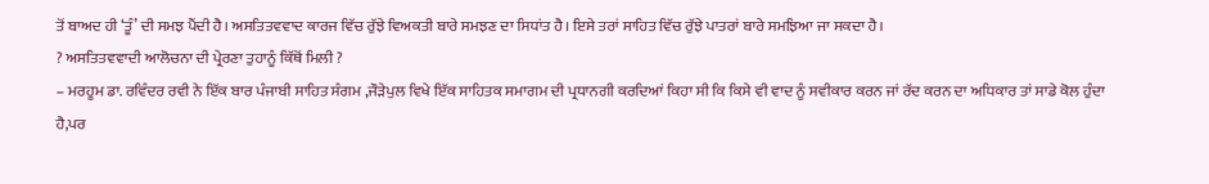ਤੋਂ ਬਾਅਦ ਹੀ ‘ਤੂੰ’ ਦੀ ਸਮਝ ਪੈਂਦੀ ਹੈ। ਅਸਤਿਤਵਵਾਦ ਕਾਰਜ ਵਿੱਚ ਰੁੱਝੇ ਵਿਅਕਤੀ ਬਾਰੇ ਸਮਝਣ ਦਾ ਸਿਧਾਂਤ ਹੈ। ਇਸੇ ਤਰਾਂ ਸਾਹਿਤ ਵਿੱਚ ਰੁੱਝੇ ਪਾਤਰਾਂ ਬਾਰੇ ਸਮਝਿਆ ਜਾ ਸਕਦਾ ਹੈ।
? ਅਸਤਿਤਵਵਾਦੀ ਆਲੋਚਨਾ ਦੀ ਪ੍ਰੇਰਣਾ ਤੁਹਾਨੂੰ ਕਿੱਥੋਂ ਮਿਲੀ ?
– ਮਰਹੂਮ ਡਾ. ਰਵਿੰਦਰ ਰਵੀ ਨੇ ਇੱਕ ਬਾਰ ਪੰਜਾਬੀ ਸਾਹਿਤ ਸੰਗਮ ,ਜੌੜੇਪੁਲ ਵਿਖੇ ਇੱਕ ਸਾਹਿਤਕ ਸਮਾਗਮ ਦੀ ਪ੍ਰਧਾਨਗੀ ਕਰਦਿਆਂ ਕਿਹਾ ਸੀ ਕਿ ਕਿਸੇ ਵੀ ਵਾਦ ਨੂੰ ਸਵੀਕਾਰ ਕਰਨ ਜਾਂ ਰੱਦ ਕਰਨ ਦਾ ਅਧਿਕਾਰ ਤਾਂ ਸਾਡੇ ਕੋਲ ਹੁੰਦਾ ਹੈ,ਪਰ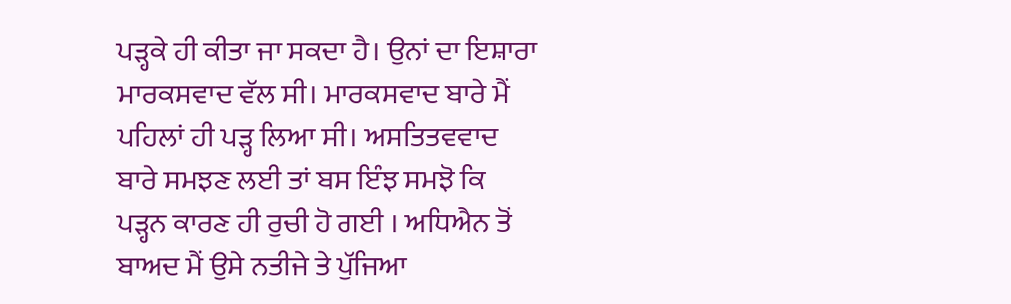ਪੜ੍ਹਕੇ ਹੀ ਕੀਤਾ ਜਾ ਸਕਦਾ ਹੈ। ਉਨਾਂ ਦਾ ਇਸ਼ਾਰਾ ਮਾਰਕਸਵਾਦ ਵੱਲ ਸੀ। ਮਾਰਕਸਵਾਦ ਬਾਰੇ ਮੈਂ ਪਹਿਲਾਂ ਹੀ ਪੜ੍ਹ ਲਿਆ ਸੀ। ਅਸਤਿਤਵਵਾਦ ਬਾਰੇ ਸਮਝਣ ਲਈ ਤਾਂ ਬਸ ਇੰਝ ਸਮਝੋ ਕਿ ਪੜ੍ਹਨ ਕਾਰਣ ਹੀ ਰੁਚੀ ਹੋ ਗਈ । ਅਧਿਐਨ ਤੋਂ ਬਾਅਦ ਮੈਂ ਉਸੇ ਨਤੀਜੇ ਤੇ ਪੁੱਜਿਆ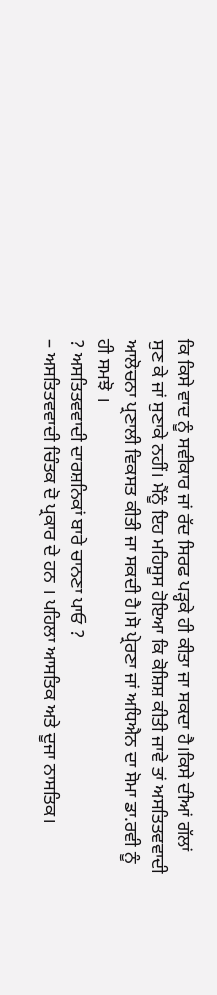ਕਿ ਕਿਸੇ ਵਾਦ ਨੂੰ ਸਵੀਕਾਰ ਜਾਂ ਰੱਦ ਸਿਰਫ ਪੜ੍ਹਕੇ ਹੀ ਕੀਤਾ ਜਾ ਸਕਦਾ ਹੈ।ਕਿਸੇ ਦੀਆਂ ਗੱਲਾਂ ਸੁਣ ਕੇ ਜਾਂ ਸੁਣਾਕੇ ਨਹੀਂ। ਮੈਂਨੂੰ ਇਹ ਮਹਿਸੂਸ ਹੋਇਆ ਕਿ ਕੋਸ਼ਿਸ਼ ਕੀਤੀ ਜਾਵੇ ਤਾਂ ਅਸਤਿਤਵਵਾਦੀ ਆਲੋਚਨਾ ਪ੍ਰਣਾਲੀ ਵਿਕਸਤ ਕੀਤੀ ਜਾ ਸਕਦੀ ਹੈ।ਸੋ ਪ੍ਰੇਰਣਾ ਜਾਂ ਅਧਿਐਨ ਦਾ ਸੋਮਾ ਡਾ.ਰਵੀ ਨੂੰ ਹੀ ਸਮਝੋ ।
? ਅਸਤਿਤਵਵਾਦੀ ਦਾਰਸ਼ਨਿਕਾਂ ਬਾਰੇ ਚਾਨਣਾ ਪਾਓ ?
– ਅਸਤਿਤਵਵਾਦੀ ਚਿੰਤਕ ਦੋ ਪ੍ਰਕਾਰ ਦੇ ਹਨ । ਪਹਿਲਾ ਆਸਤਿਕ ਅਤੇ ਦੂਜਾ ਨਾਸਤਿਕ।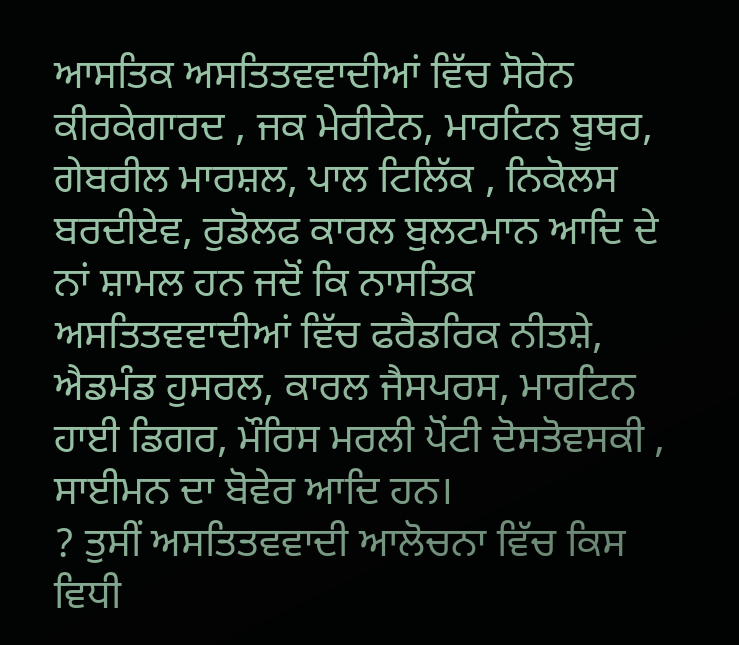ਆਸਤਿਕ ਅਸਤਿਤਵਵਾਦੀਆਂ ਵਿੱਚ ਸੋਰੇਨ ਕੀਰਕੇਗਾਰਦ , ਜਕ ਮੇਰੀਟੇਨ, ਮਾਰਟਿਨ ਬੂਥਰ, ਗੇਬਰੀਲ ਮਾਰਸ਼ਲ, ਪਾਲ ਟਿਲਿੱਕ , ਨਿਕੋਲਸ ਬਰਦੀਏਵ, ਰੁਡੋਲਫ ਕਾਰਲ ਬੁਲਟਮਾਨ ਆਦਿ ਦੇ ਨਾਂ ਸ਼ਾਮਲ ਹਨ ਜਦੋਂ ਕਿ ਨਾਸਤਿਕ ਅਸਤਿਤਵਵਾਦੀਆਂ ਵਿੱਚ ਫਰੈਡਰਿਕ ਨੀਤਸ਼ੇ, ਐਡਮੰਡ ਹੁਸਰਲ, ਕਾਰਲ ਜੈਸਪਰਸ, ਮਾਰਟਿਨ ਹਾਈ ਡਿਗਰ, ਮੌਰਿਸ ਮਰਲੀ ਪੋਂਟੀ ਦੋਸਤੋਵਸਕੀ , ਸਾਈਮਨ ਦਾ ਬੋਵੇਰ ਆਦਿ ਹਨ।
? ਤੁਸੀਂ ਅਸਤਿਤਵਵਾਦੀ ਆਲੋਚਨਾ ਵਿੱਚ ਕਿਸ ਵਿਧੀ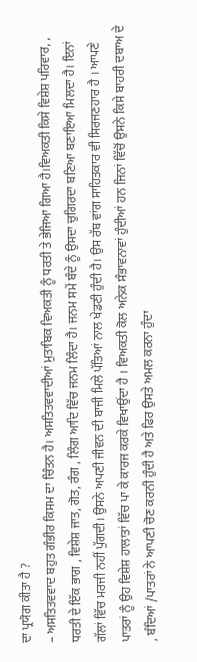ਦਾ ਪ੍ਰਯੋਗ ਕੀਤਾ ਹੈ ?
– ਅਸਤਿਤਵਵਾਦ ਬਹੁਤ ਗੰਭੀਰ ਕਿਸਮ ਦਾ ਚਿੰਤਨ ਹੈ। ਅਸਤਿਤਵਵਾਦੀਆਂ ਮੁਤਾਬਿਕ ਵਿਅਕਤੀ ਨੂੰ ਧਰਤੀ ਤੇ ਭੇਜਿਆ ਗਿਆ ਹੈ।ਵਿਅਕਤੀ ਕਿਸੇ ਵਿਸ਼ੇਸ਼ ਪਰਿਵਾਰ, , ਧਰਤੀ ਦੇ ਇੱਕ ਭਾਗ , ਵਿਸ਼ੇਸ਼ ਜਾਤ, ਗੋਤ, ਰੰਗ , ਲਿੰਗ ਆਦਿ ਵਿੱਚ ਜਨਮ ਲਿੰਦਾ ਹੈ। ਜਨਮ ਸਮੇਂ ਬੰਦੇ ਨੂੰ ਉਸਦਾ ਚੁਗਿਰਦਾ ਬਣਿਆ ਬਣਾਇਆ ਮਿਲਦਾ ਹੈ। ਇਨਾਂ ਗੱਲਾਂ ਵਿੱਚ ਮਰਜੀ ਨਹੀਂ ਪੁੱਗਦੀ। ਉਸਨੇ ਅਪਣੀ ਜੀਵਨ ਦੀ ਬਾਜੀ ਮਿਲੇ ਪੱਤਿਆਂ ਨਾਲ ਖੇਡਣੀ ਹੁੰਦੀ ਹੈ। ਉਸ ਰੱਬ ਵਾਂਗ ਸਾਹਿਤਕਾਰ ਵੀ ਸਿਰਜਣਹਾਰ ਹੈ । ਆਪਣੇ ਪਾਤਰਾਂ ਨੂੰ ਉਹ ਵਿਸ਼ੇਸ਼ ਹਾਲਾਤਾਂ ਵਿੱਚ ਪਾ ਕੇ ਕਾਰਜ ਕਰਕੇ ਵਿਖਾਉਂਦਾ ਹੈ । ਵਿਅਕਤੀ ਕੋਲ ਅਨੇਕ ਸੰਭਾਵਨਾਵਾਂ ਹੁੰਦੀਆਂ ਹਨ ਜਿਨਾਂ ਵਿੱਚੋਂ ਉਸਨੇ ਕਿਸੇ ਬਾਹਰੀ ਦਬਾਅ ਦੇ , ਬੰਦਿਆਂ /ਪਾਤਰਾਂ ਨੇ ਆਪਣੀ ਚੋਣ ਕਰਨੀ ਹੁੰਦੀ ਹੈ ਅਤੇ ਫਿਰ ਉਸਤੇ ਅਮਲ ਕਰਨਾ ਹੁੰਦਾ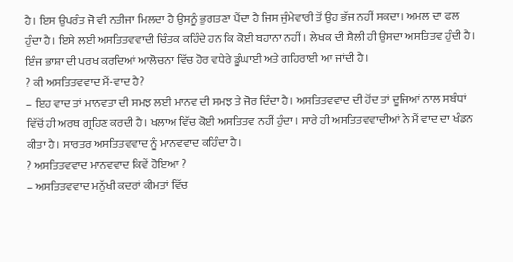ਹੈ। ਇਸ ਉਪਰੰਤ ਜੋ ਵੀ ਨਤੀਜਾ ਮਿਲਦਾ ਹੈ ਉਸਨੂੰ ਭੁਗਤਣਾ ਪੈਂਦਾ ਹੈ ਜਿਸ ਜੁੰਮੇਵਾਰੀ ਤੋਂ ਉਹ ਭੱਜ ਨਹੀਂ ਸਕਦਾ। ਅਮਲ ਦਾ ਫਲ ਹੁੰਦਾ ਹੈ। ਇਸੇ ਲਈ ਅਸਤਿਤਵਵਾਦੀ ਚਿੰਤਕ ਕਹਿੰਦੇ ਹਨ ਕਿ ਕੋਈ ਬਹਾਨਾ ਨਹੀਂ । ਲੇਖਕ ਦੀ ਸ਼ੈਲੀ ਹੀ ਉਸਦਾ ਅਸਤਿਤਵ ਹੁੰਦੀ ਹੈ। ਇੰਜ ਭਾਸ਼ਾ ਦੀ ਪਰਖ ਕਰਦਿਆਂ ਆਲੋਚਨਾ ਵਿੱਚ ਹੋਰ ਵਧੇਰੇ ਡੂੰਘਾਈ ਅਤੇ ਗਹਿਰਾਈ ਆ ਜਾਂਦੀ ਹੈ।
? ਕੀ ਅਸਤਿਤਵਵਾਦ ਮੈਂ-ਵਾਦ ਹੈ?
– ਇਹ ਵਾਦ ਤਾਂ ਮਾਨਵਤਾ ਦੀ ਸਮਝ ਲਈ ਮਾਨਵ ਦੀ ਸਮਝ ਤੇ ਜੋਰ ਦਿੰਦਾ ਹੈ। ਅਸਤਿਤਵਵਾਦ ਦੀ ਹੋਂਦ ਤਾਂ ਦੂਜਿਆਂ ਨਾਲ ਸਬੰਧਾਂ ਵਿੱਚੋਂ ਹੀ ਅਰਥ ਗ੍ਰਹਿਣ ਕਰਦੀ ਹੈ। ਖਲਾਅ ਵਿੱਚ ਕੋਈ ਅਸਤਿਤਵ ਨਹੀਂ ਹੁੰਦਾ । ਸਾਰੇ ਹੀ ਅਸਤਿਤਵਵਾਦੀਆਂ ਨੇ ਮੈਂ ਵਾਦ ਦਾ ਖੰਡਨ ਕੀਤਾ ਹੈ। ਸਾਰਤਰ ਅਸਤਿਤਵਵਾਦ ਨੂੰ ਮਾਨਵਵਾਦ ਕਹਿੰਦਾ ਹੈ।
? ਅਸਤਿਤਵਵਾਦ ਮਾਨਵਵਾਦ ਕਿਵੇਂ ਹੋਇਆ ?
– ਅਸਤਿਤਵਵਾਦ ਮਨੁੱਖੀ ਕਦਰਾਂ ਕੀਮਤਾਂ ਵਿੱਚ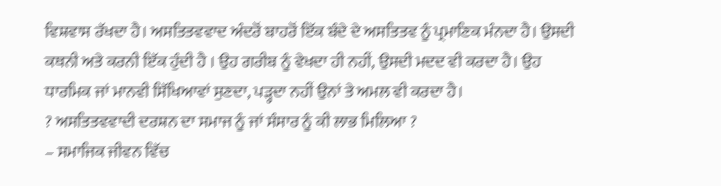ਵਿਸ਼ਵਾਸ ਰੱਖਦਾ ਹੈ। ਅਸਤਿਤਵਵਾਦ ਅੰਦਰੋਂ ਬਾਹਰੋਂ ਇੱਕ ਬੰਦੇ ਦੇ ਅਸਤਿਤਵ ਨੂੰ ਪ੍ਰਮਾਣਿਕ ਮੰਨਦਾ ਹੈ। ਉਸਦੀ ਕਥਨੀ ਅਤੇ ਕਰਨੀ ਇੱਕ ਹੁੰਦੀ ਹੈ । ਉਹ ਗਰੀਬ ਨੂੰ ਵੇਖਦਾ ਹੀ ਨਹੀਂ, ਉਸਦੀ ਮਦਦ ਵੀ ਕਰਦਾ ਹੈ। ਉਹ ਧਾਰਮਿਕ ਜਾਂ ਮਾਨਵੀ ਸਿੱਖਿਆਵਾਂ ਸੁਣਦਾ, ਪੜ੍ਹਦਾ ਨਹੀਂ ਉਨਾਂ ਤੇ ਅਮਲ ਵੀ ਕਰਦਾ ਹੈ।
? ਅਸਤਿਤਵਵਾਦੀ ਦਰਸ਼ਨ ਦਾ ਸਮਾਜ ਨੂੰ ਜਾਂ ਸੰਸਾਰ ਨੂੰ ਕੀ ਲਾਭ ਮਿਲਿਆ ?
– ਸਮਾਜਿਕ ਜੀਵਨ ਵਿੱਚ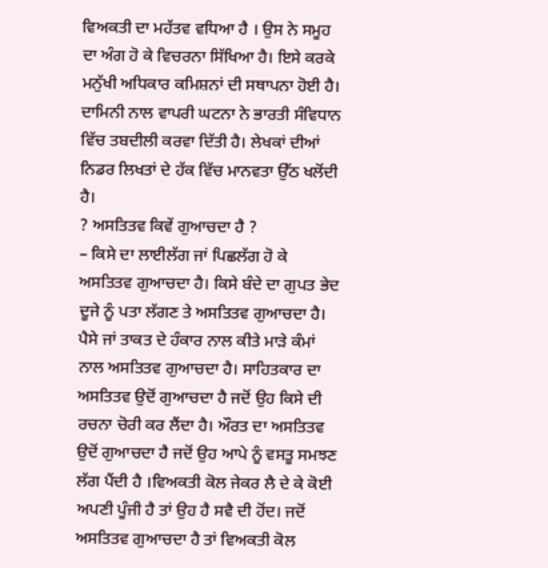ਵਿਅਕਤੀ ਦਾ ਮਹੱਤਵ ਵਧਿਆ ਹੈ । ਉਸ ਨੇ ਸਮੂਹ ਦਾ ਅੰਗ ਹੋ ਕੇ ਵਿਚਰਨਾ ਸਿੱਖਿਆ ਹੈ। ਇਸੇ ਕਰਕੇ ਮਨੁੱਖੀ ਅਧਿਕਾਰ ਕਮਿਸ਼ਨਾਂ ਦੀ ਸਥਾਪਨਾ ਹੋਈ ਹੈ। ਦਾਮਿਨੀ ਨਾਲ ਵਾਪਰੀ ਘਟਨਾ ਨੇ ਭਾਰਤੀ ਸੰਵਿਧਾਨ ਵਿੱਚ ਤਬਦੀਲੀ ਕਰਵਾ ਦਿੱਤੀ ਹੈ। ਲੇਖਕਾਂ ਦੀਆਂ ਨਿਡਰ ਲਿਖਤਾਂ ਦੇ ਹੱਕ ਵਿੱਚ ਮਾਨਵਤਾ ਉੱਠ ਖਲੋਂਦੀ ਹੈ।
? ਅਸਤਿਤਵ ਕਿਵੇਂ ਗੁਆਚਦਾ ਹੈ ?
– ਕਿਸੇ ਦਾ ਲਾਈਲੱਗ ਜਾਂ ਪਿਛਲੱਗ ਹੋ ਕੇ ਅਸਤਿਤਵ ਗੁਆਚਦਾ ਹੈ। ਕਿਸੇ ਬੰਦੇ ਦਾ ਗੁਪਤ ਭੇਦ ਦੂਜੇ ਨੂੰ ਪਤਾ ਲੱਗਣ ਤੇ ਅਸਤਿਤਵ ਗੁਆਚਦਾ ਹੈ। ਪੈਸੇ ਜਾਂ ਤਾਕਤ ਦੇ ਹੰਕਾਰ ਨਾਲ ਕੀਤੇ ਮਾੜੇ ਕੰਮਾਂ ਨਾਲ ਅਸਤਿਤਵ ਗੁਆਚਦਾ ਹੈ। ਸਾਹਿਤਕਾਰ ਦਾ ਅਸਤਿਤਵ ਉਦੋਂ ਗੁਆਚਦਾ ਹੈ ਜਦੋਂ ਉਹ ਕਿਸੇ ਦੀ ਰਚਨਾ ਚੋਰੀ ਕਰ ਲੈਂਦਾ ਹੈ। ਔਰਤ ਦਾ ਅਸਤਿਤਵ ਉਦੋਂ ਗੁਆਚਦਾ ਹੈ ਜਦੋਂ ਉਹ ਆਪੇ ਨੂੰ ਵਸਤੂ ਸਮਝਣ ਲੱਗ ਪੈਂਦੀ ਹੈ ।ਵਿਅਕਤੀ ਕੋਲ ਜੇਕਰ ਲੈ ਦੇ ਕੇ ਕੋਈ ਅਪਣੀ ਪੂੰਜੀ ਹੈ ਤਾਂ ਉਹ ਹੈ ਸਵੈ ਦੀ ਹੋਂਦ। ਜਦੋਂ ਅਸਤਿਤਵ ਗੁਆਚਦਾ ਹੈ ਤਾਂ ਵਿਅਕਤੀ ਕੋਲ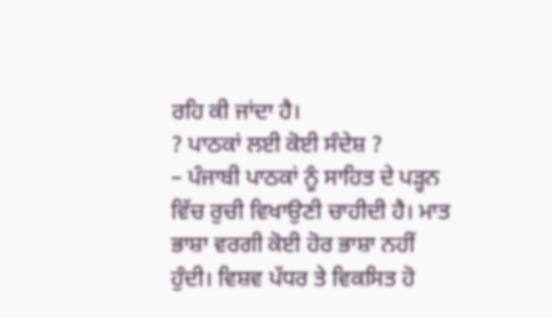ਰਹਿ ਕੀ ਜਾਂਦਾ ਹੈ।
? ਪਾਠਕਾਂ ਲਈ ਕੋਈ ਸੰਦੇਸ਼ ?
– ਪੰਜਾਬੀ ਪਾਠਕਾਂ ਨੂੰ ਸਾਹਿਤ ਦੇ ਪੜ੍ਹਨ ਵਿੱਚ ਰੁਚੀ ਵਿਖਾਉਣੀ ਚਾਹੀਦੀ ਹੈ। ਮਾਤ ਭਾਸ਼ਾ ਵਰਗੀ ਕੋਈ ਹੋਰ ਭਾਸ਼ਾ ਨਹੀਂ ਹੁੰਦੀ। ਵਿਸ਼ਵ ਪੱਧਰ ਤੇ ਵਿਕਸਿਤ ਹੋ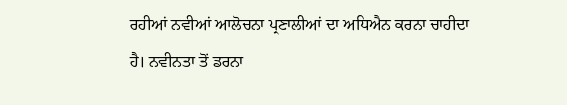ਰਹੀਆਂ ਨਵੀਆਂ ਆਲੋਚਨਾ ਪ੍ਰਣਾਲੀਆਂ ਦਾ ਅਧਿਐਨ ਕਰਨਾ ਚਾਹੀਦਾ ਹੈ। ਨਵੀਨਤਾ ਤੋਂ ਡਰਨਾ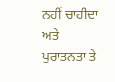ਨਹੀਂ ਚਾਹੀਦਾ ਅਤੇ ਪੁਰਾਤਨਤਾ ਤੇ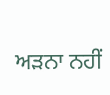ਅੜਨਾ ਨਹੀਂ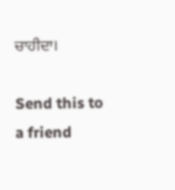ਚਾਹੀਦਾ।

Send this to a friend